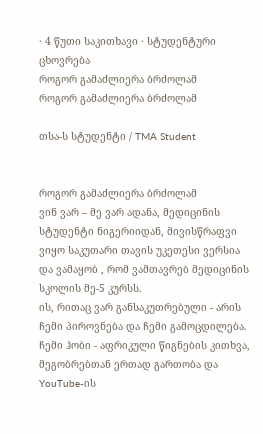· 4 წუთი საკითხავი · სტუდენტური ცხოვრება
როგორ გამაძლიერა ბრძოლამ
როგორ გამაძლიერა ბრძოლამ

თსა-ს სტუდენტი / TMA Student


როგორ გამაძლიერა ბრძოლამ
ვინ ვარ – მე ვარ ადანა, მედიცინის სტუდენტი ნიგერიიდან, მივისწრაფვი ვიყო საკუთარი თავის უკეთესი ვერსია და ვამაყობ , რომ ვამთავრებ მედიცინის სკოლის მე-5 კურსს.
ის, რითაც ვარ განსაკუთრებული - არის ჩემი პიროვნება და ჩემი გამოცდილება.
ჩემი ჰობი - აფრიკული წიგნების კითხვა, მეგობრებთან ერთად გართობა და YouTube-ის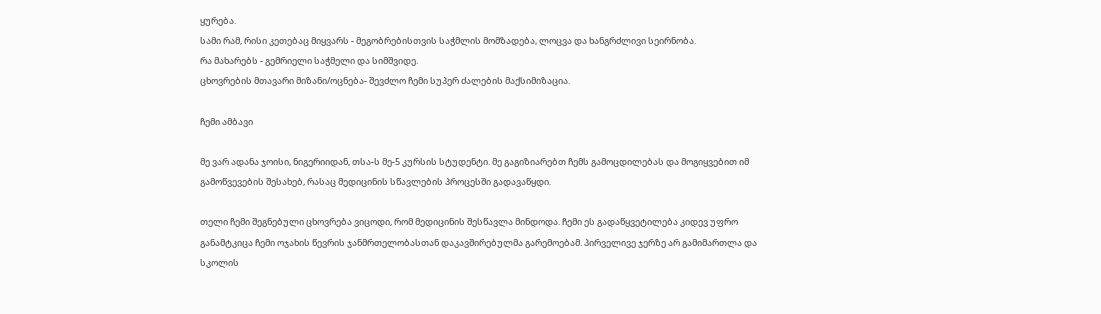ყურება.
სამი რამ, რისი კეთებაც მიყვარს - მეგობრებისთვის საჭმლის მომზადება, ლოცვა და ხანგრძლივი სეირნობა.
რა მახარებს - გემრიელი საჭმელი და სიმშვიდე.
ცხოვრების მთავარი მიზანი/ოცნება- შევძლო ჩემი სუპერ ძალების მაქსიმიზაცია.

ჩემი ამბავი

მე ვარ ადანა ჯოისი, ნიგერიიდან, თსა-ს მე-5 კურსის სტუდენტი. მე გაგიზიარებთ ჩემს გამოცდილებას და მოგიყვებით იმ გამოწვევების შესახებ, რასაც მედიცინის სწავლების პროცესში გადავაწყდი.

თელი ჩემი შეგნებული ცხოვრება ვიცოდი, რომ მედიცინის შესწავლა მინდოდა. ჩემი ეს გადაწყვეტილება კიდევ უფრო განამტკიცა ჩემი ოჯახის წევრის ჯანმრთელობასთან დაკავშირებულმა გარემოებამ. პირველივე ჯერზე არ გამიმართლა და სკოლის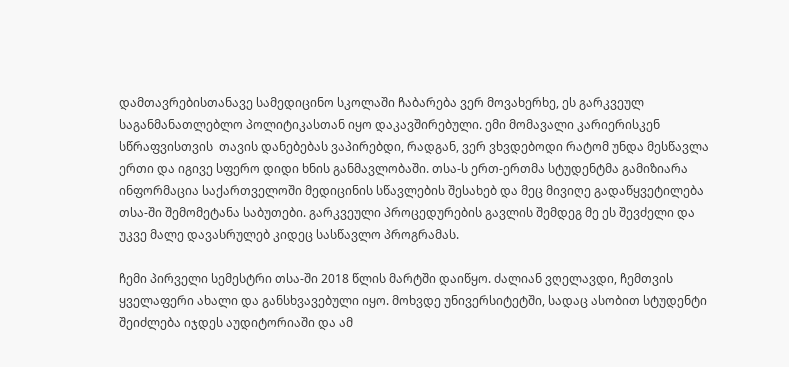დამთავრებისთანავე სამედიცინო სკოლაში ჩაბარება ვერ მოვახერხე, ეს გარკვეულ საგანმანათლებლო პოლიტიკასთან იყო დაკავშირებული. ემი მომავალი კარიერისკენ სწრაფვისთვის  თავის დანებებას ვაპირებდი, რადგან, ვერ ვხვდებოდი რატომ უნდა მესწავლა ერთი და იგივე სფერო დიდი ხნის განმავლობაში. თსა-ს ერთ-ერთმა სტუდენტმა გამიზიარა ინფორმაცია საქართველოში მედიცინის სწავლების შესახებ და მეც მივიღე გადაწყვეტილება თსა-ში შემომეტანა საბუთები. გარკვეული პროცედურების გავლის შემდეგ მე ეს შევძელი და უკვე მალე დავასრულებ კიდეც სასწავლო პროგრამას.

ჩემი პირველი სემესტრი თსა-ში 2018 წლის მარტში დაიწყო. ძალიან ვღელავდი, ჩემთვის ყველაფერი ახალი და განსხვავებული იყო. მოხვდე უნივერსიტეტში, სადაც ასობით სტუდენტი შეიძლება იჯდეს აუდიტორიაში და ამ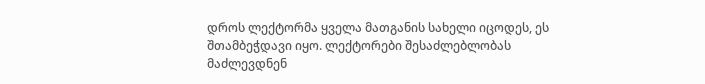დროს ლექტორმა ყველა მათგანის სახელი იცოდეს, ეს შთამბეჭდავი იყო. ლექტორები შესაძლებლობას მაძლევდნენ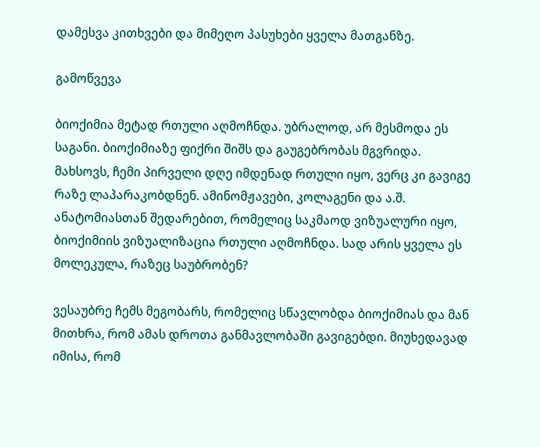დამესვა კითხვები და მიმეღო პასუხები ყველა მათგანზე.

გამოწვევა

ბიოქიმია მეტად რთული აღმოჩნდა. უბრალოდ, არ მესმოდა ეს საგანი. ბიოქიმიაზე ფიქრი შიშს და გაუგებრობას მგვრიდა. მახსოვს, ჩემი პირველი დღე იმდენად რთული იყო, ვერც კი გავიგე რაზე ლაპარაკობდნენ. ამინომჟავები, კოლაგენი და ა.შ. ანატომიასთან შედარებით, რომელიც საკმაოდ ვიზუალური იყო, ბიოქიმიის ვიზუალიზაცია რთული აღმოჩნდა. სად არის ყველა ეს მოლეკულა, რაზეც საუბრობენ?

ვესაუბრე ჩემს მეგობარს, რომელიც სწავლობდა ბიოქიმიას და მან მითხრა, რომ ამას დროთა განმავლობაში გავიგებდი. მიუხედავად იმისა, რომ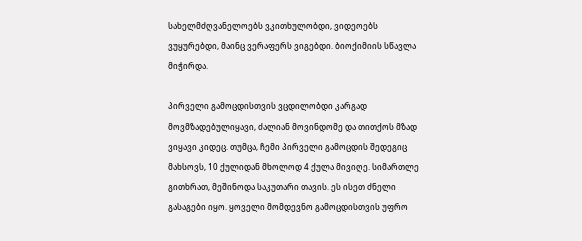სახელმძღვანელოებს ვკითხულობდი, ვიდეოებს ვუყურებდი, მაინც ვერაფერს ვიგებდი. ბიოქიმიის სწავლა მიჭირდა.

პირველი გამოცდისთვის ვცდილობდი კარგად მოვმზადებულიყავი, ძალიან მოვინდომე და თითქოს მზად ვიყავი კიდეც. თუმცა, ჩემი პირველი გამოცდის შედეგიც მახსოვს, 10 ქულიდან მხოლოდ 4 ქულა მივიღე. სიმართლე გითხრათ, მეშინოდა საკუთარი თავის. ეს ისეთ ძნელი გასაგები იყო. ყოველი მომდევნო გამოცდისთვის უფრო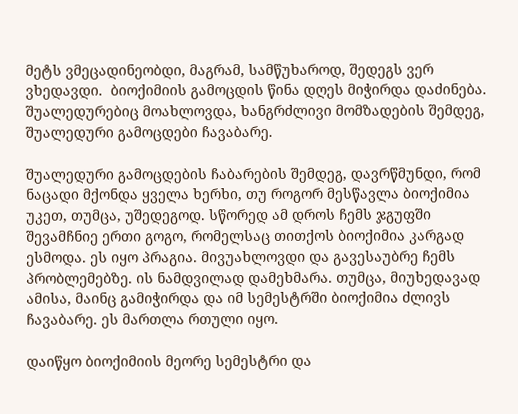მეტს ვმეცადინეობდი, მაგრამ, სამწუხაროდ, შედეგს ვერ ვხედავდი.  ბიოქიმიის გამოცდის წინა დღეს მიჭირდა დაძინება.  შუალედურებიც მოახლოვდა, ხანგრძლივი მომზადების შემდეგ, შუალედური გამოცდები ჩავაბარე.

შუალედური გამოცდების ჩაბარების შემდეგ, დავრწმუნდი, რომ ნაცადი მქონდა ყველა ხერხი, თუ როგორ მესწავლა ბიოქიმია უკეთ, თუმცა, უშედეგოდ. სწორედ ამ დროს ჩემს ჯგუფში შევამჩნიე ერთი გოგო, რომელსაც თითქოს ბიოქიმია კარგად ესმოდა. ეს იყო პრაგია. მივუახლოვდი და გავესაუბრე ჩემს პრობლემებზე. ის ნამდვილად დამეხმარა. თუმცა, მიუხედავად ამისა, მაინც გამიჭირდა და იმ სემესტრში ბიოქიმია ძლივს ჩავაბარე. ეს მართლა რთული იყო.

დაიწყო ბიოქიმიის მეორე სემესტრი და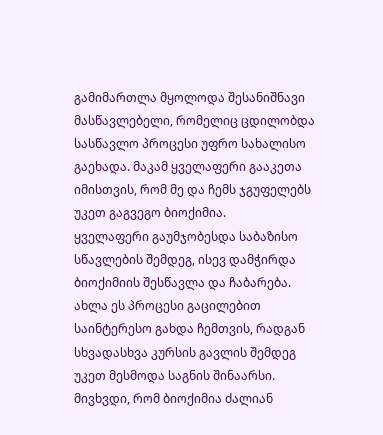გამიმართლა მყოლოდა შესანიშნავი მასწავლებელი, რომელიც ცდილობდა სასწავლო პროცესი უფრო სახალისო გაეხადა. მაკამ ყველაფერი გააკეთა იმისთვის, რომ მე და ჩემს ჯგუფელებს უკეთ გაგვეგო ბიოქიმია.
ყველაფერი გაუმჯობესდა საბაზისო სწავლების შემდეგ, ისევ დამჭირდა ბიოქიმიის შესწავლა და ჩაბარება. ახლა ეს პროცესი გაცილებით საინტერესო გახდა ჩემთვის, რადგან სხვადასხვა კურსის გავლის შემდეგ უკეთ მესმოდა საგნის შინაარსი. მივხვდი, რომ ბიოქიმია ძალიან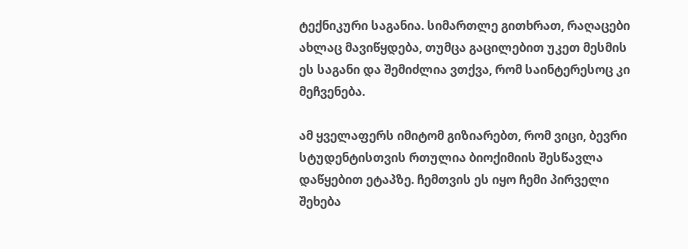ტექნიკური საგანია. სიმართლე გითხრათ, რაღაცები ახლაც მავიწყდება, თუმცა გაცილებით უკეთ მესმის ეს საგანი და შემიძლია ვთქვა, რომ საინტერესოც კი მეჩვენება.

ამ ყველაფერს იმიტომ გიზიარებთ, რომ ვიცი, ბევრი სტუდენტისთვის რთულია ბიოქიმიის შესწავლა დაწყებით ეტაპზე. ჩემთვის ეს იყო ჩემი პირველი შეხება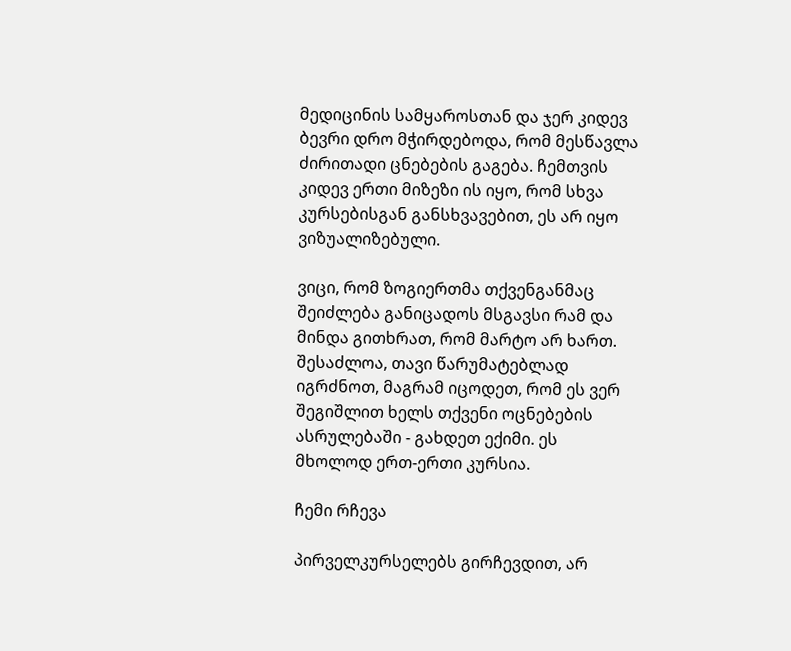მედიცინის სამყაროსთან და ჯერ კიდევ ბევრი დრო მჭირდებოდა, რომ მესწავლა ძირითადი ცნებების გაგება. ჩემთვის კიდევ ერთი მიზეზი ის იყო, რომ სხვა კურსებისგან განსხვავებით, ეს არ იყო ვიზუალიზებული.

ვიცი, რომ ზოგიერთმა თქვენგანმაც შეიძლება განიცადოს მსგავსი რამ და მინდა გითხრათ, რომ მარტო არ ხართ. შესაძლოა, თავი წარუმატებლად იგრძნოთ, მაგრამ იცოდეთ, რომ ეს ვერ შეგიშლით ხელს თქვენი ოცნებების ასრულებაში - გახდეთ ექიმი. ეს მხოლოდ ერთ-ერთი კურსია.

ჩემი რჩევა

პირველკურსელებს გირჩევდით, არ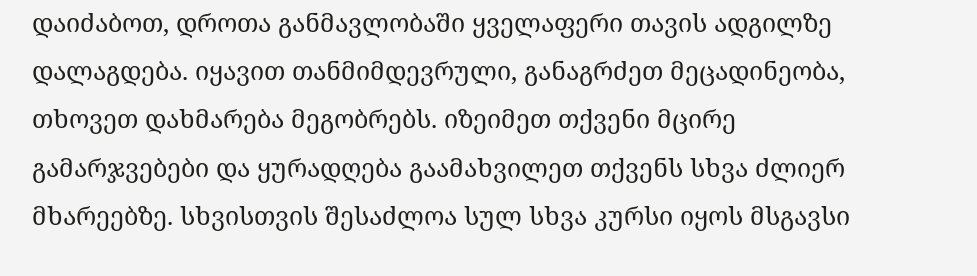დაიძაბოთ, დროთა განმავლობაში ყველაფერი თავის ადგილზე დალაგდება. იყავით თანმიმდევრული, განაგრძეთ მეცადინეობა, თხოვეთ დახმარება მეგობრებს. იზეიმეთ თქვენი მცირე გამარჯვებები და ყურადღება გაამახვილეთ თქვენს სხვა ძლიერ მხარეებზე. სხვისთვის შესაძლოა სულ სხვა კურსი იყოს მსგავსი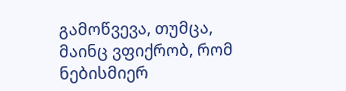გამოწვევა, თუმცა,  მაინც ვფიქრობ, რომ ნებისმიერ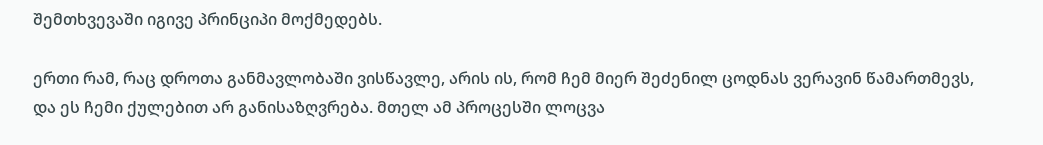შემთხვევაში იგივე პრინციპი მოქმედებს.

ერთი რამ, რაც დროთა განმავლობაში ვისწავლე, არის ის, რომ ჩემ მიერ შეძენილ ცოდნას ვერავინ წამართმევს, და ეს ჩემი ქულებით არ განისაზღვრება. მთელ ამ პროცესში ლოცვა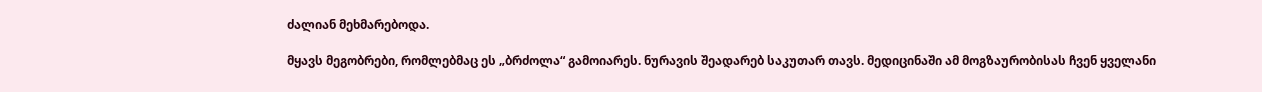ძალიან მეხმარებოდა.

მყავს მეგობრები, რომლებმაც ეს „ბრძოლა“ გამოიარეს. ნურავის შეადარებ საკუთარ თავს. მედიცინაში ამ მოგზაურობისას ჩვენ ყველანი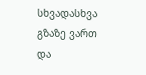სხვადასხვა გზაზე ვართ და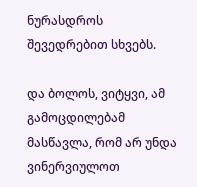ნურასდროს შევედრებით სხვებს.

და ბოლოს, ვიტყვი, ამ გამოცდილებამ მასწავლა, რომ არ უნდა ვინერვიულოთ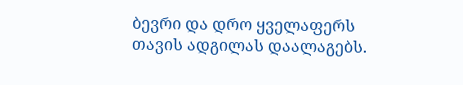ბევრი და დრო ყველაფერს თავის ადგილას დაალაგებს.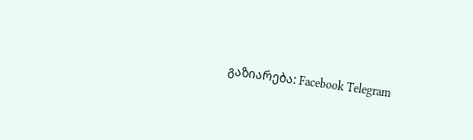გაზიარება: Facebook Telegram